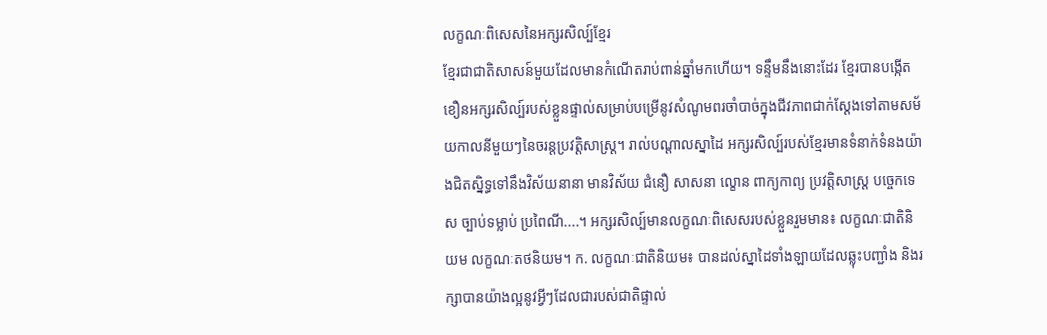លក្ខណៈពិសេសនៃអក្សរសិល្ប៍ខ្មែរ
ខ្មែរជាជាតិសាសន៍មួយដែលមានកំណើតរាប់ពាន់ឆ្នាំមកហើយ។ ទន្ទឹមនឹងនោះដែរ ខ្មែរបានបង្កើតខឿនអក្សរសិល្ប៍របស់ខ្លួនផ្ទាល់សម្រាប់បម្រើនូវសំណូមពរចាំបាច់ក្នុងជីវភាពជាក់ស្តែងទៅតាមសម័យកាលនីមួយៗនៃចរន្តប្រវត្តិសាស្ត្រ។ រាល់បណ្តាលស្នាដៃ អក្សរសិល្ប៍របស់ខ្មែរមានទំនាក់ទំនងយ៉ាងជិតស្និទ្ធទៅនឹងវិស័យនានា មានវិស័យ ជំនឿ សាសនា ល្ខោន ពាក្យកាព្យ ប្រវត្តិសាស្ត្រ បច្ចេកទេស ច្បាប់ទម្លាប់ ប្រពៃណី....។ អក្សរសិល្ប៍មានលក្ខណៈពិសេសរបស់ខ្លួនរួមមាន៖ លក្ខណៈជាតិនិយម លក្ខណៈតថនិយម។ ក. លក្ខណៈជាតិនិយម៖ បានដល់ស្នាដៃទាំងឡាយដែលឆ្លុះបញ្ជាំង និងរក្សាបានយ៉ាងល្អនូវអ្វីៗដែលជារបស់ជាតិផ្ទាល់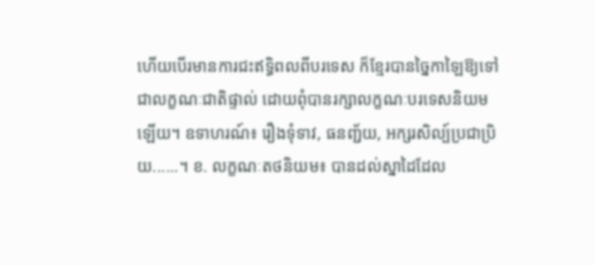ហើយបើរមានការជះឥទ្ធិពលពីបរទេស ក៏ខ្មែរបានច្នៃកាឡៃឱ្យទៅជាលក្ខណៈជាតិផ្ទាល់ ដោយពុំបានរក្សាលក្ខណៈបរទេសនិយមឡើយ។ ឧទាហរណ៍៖ រឿងទុំទាវ, ធនញ្ជ័យ, អក្សរសិល្ប៍ប្រជាប្រិយ......។ ខ. លក្ខណៈតថនិយម៖ បានដល់ស្នាដៃដែល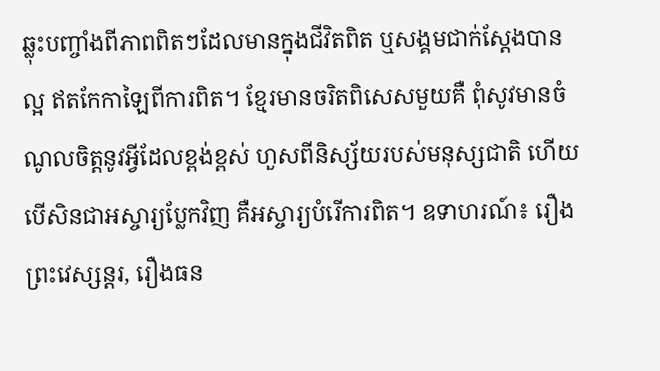ឆ្លុះបញ្ចាំងពីភាពពិតៗដែលមានក្នុងជីវិតពិត ឬសង្គមជាក់ស្តែងបានល្អ ឥតកែកាឡៃពីការពិត។ ខ្មែរមានចរិតពិសេសមួយគឺ ពុំសូវមានចំណូលចិត្តនូវអ្វីដែលខ្ពង់ខ្ពស់ ហួសពីនិស្ស័យរបស់មនុស្សជាតិ ហើយបើសិនជាអស្ចារ្យប្លែកវិញ គឺអស្ចារ្យបំរើការពិត។ ឧទាហរណ៍៖ រឿងព្រះវេស្សន្តរ, រឿងធន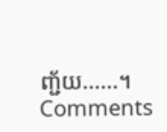ញ្ជ័យ......។
Comments